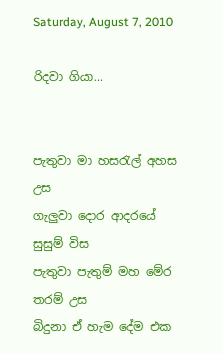Saturday, August 7, 2010

රිදවා ගියා...


පැතුවා මා හසරැල් අහස උස
ගැලුවා දොර ආදරයේ සුසුම් විස
පැතුවා පැතුම් මහ මේර තරම් උස
බිදුනා ඒ හැම දේම එක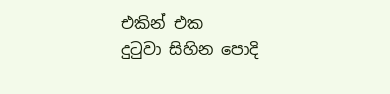එකින් එක
දුටුවා සිහින පොදි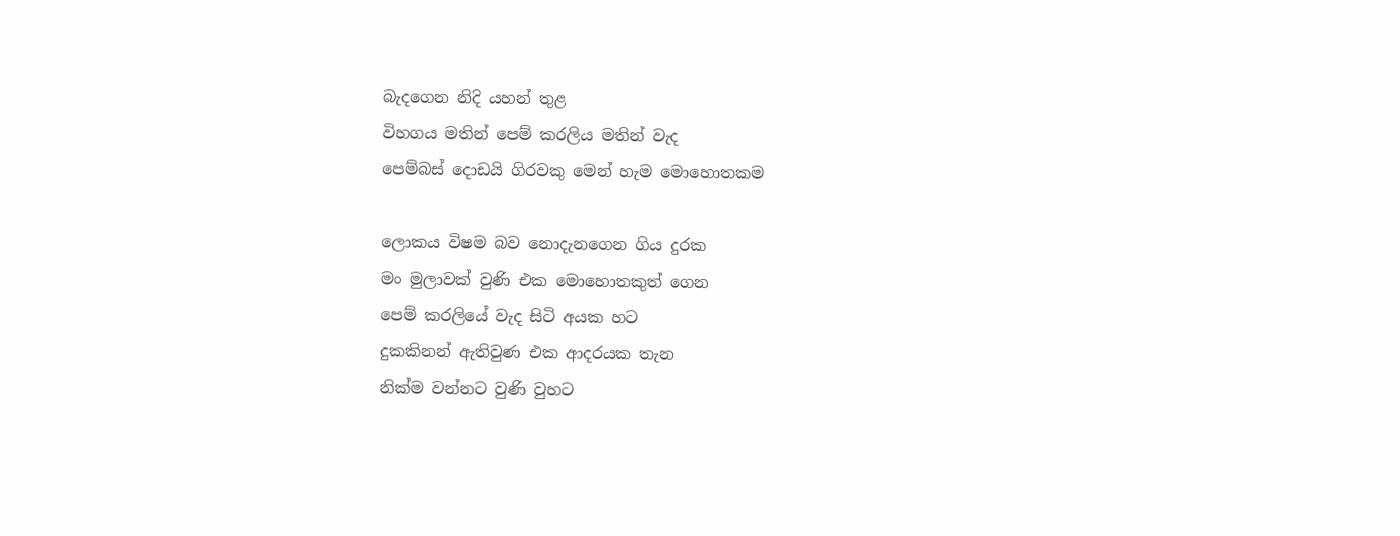බැදගෙන නිදි යහන් තුළ
විහගය මතින් පෙම් කරලිය මතින් වැද
පෙම්බස් දොඩයි ගිරවකු මෙන් හැම මොහොතකම

ලොකය විෂ‍ම බව නොදැනගෙන ගිය දුරක
මං මුලාවක් වුණි එක මොහොතකුත් ගෙන
පෙම් කරලියේ වැද සිටි අයක හට
දුකකිනන් ඇතිවුණ එක ආදරයක තැන
නික්ම වන්නට වුණි වුහට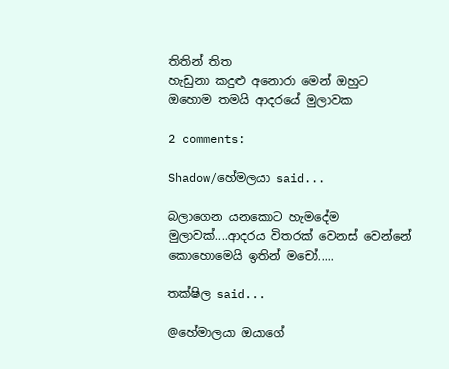තිතින් තිත
හැඩුනා කදුළු අනොරා මෙන් ඔහුට
ඔහොම තමයි ආදරයේ මුලාවක

2 comments:

Shadow/හේමලයා said...

බලාගෙන යනකොට හැමදේම මුලාවක්....ආදරය විතරක් වෙනස් වෙන්නේ කොහොමෙයි ඉතින් මචෝ.....

තක්ෂිල said...

@හේමාලයා ඔයාගේ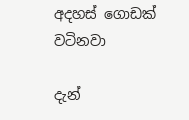අදහස් ගොඩක් වටිනවා

දැන්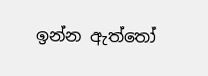ඉන්න ඇත්තෝ